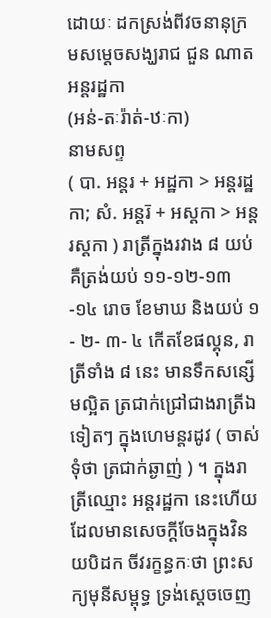ដោយៈ ដកស្រង់ពីវចនានុក្រមសម្តេចសង្ឃរាជ ជួន ណាត
អន្តរដ្ឋកា
(អន់-តៈរ៉ាត់-ឋៈកា)
នាមសព្ទ
( បា. អន្តរ + អដ្ឋកា > អន្តរដ្ឋកា; សំ. អន្តរ៑ + អស្ដកា > អន្តរស្ដកា ) រាត្រីក្នុងរវាង ៨ យប់ គឺត្រង់យប់ ១១-១២-១៣-១៤ រោច ខែមាឃ និងយប់ ១- ២- ៣- ៤ កើតខែផល្គុន, រាត្រីទាំង ៨ នេះ មានទឹកសន្សើមល្អិត ត្រជាក់ជ្រៅជាងរាត្រីឯទៀតៗ ក្នុងហេមន្តរដូវ ( ចាស់ទុំថា ត្រជាក់ឆ្ងាញ់ ) ។ ក្នុងរាត្រីឈ្មោះ អន្តរដ្ឋកា នេះហើយដែលមានសេចក្ដីចែងក្នុងវិនយបិដក ចីវរក្ខន្ធកៈថា ព្រះសក្យមុនីសម្ពុទ្ធ ទ្រង់ស្ដេចចេញ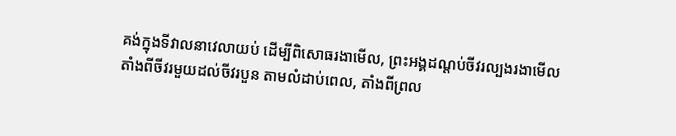គង់ក្នុងទីវាលនាវេលាយប់ ដើម្បីពិសោធរងាមើល, ព្រះអង្គដណ្ដប់ចីវរល្បងរងាមើលតាំងពីចីវរមួយដល់ចីវរបួន តាមលំដាប់ពេល, តាំងពីព្រល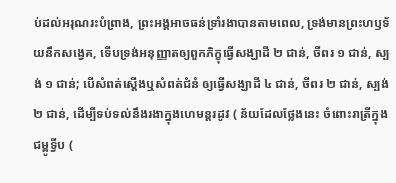ប់ដល់អរុណរះបំព្រាង, ព្រះអង្គអាចធន់ទ្រាំរងាបានតាមពេល, ទ្រង់មានព្រះហឫទ័យនឹកសង្វេគ, ទើបទ្រង់អនុញ្ញាតឲ្យពួកភិក្ខុធ្វើសង្ឃាដី ២ ជាន់, ចីពរ ១ ជាន់, ស្បង់ ១ ជាន់; បើសំពត់ស្ដើងឬសំពត់ជំនំ ឲ្យធ្វើសង្ឃាដី ៤ ជាន់, ចីពរ ២ ជាន់, ស្បង់ ២ ជាន់, ដើម្បីទប់ទល់នឹងរងាក្នុងហេមន្តរដូវ ( ន័យដែលថ្លែងនេះ ចំពោះរាត្រីក្នុងជម្ពូទ្វីប (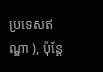ប្រទេសឥណ្ឌា ), ប៉ុន្តែ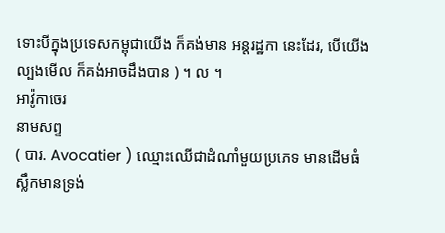ទោះបីក្នុងប្រទេសកម្ពុជាយើង ក៏គង់មាន អន្តរដ្ឋកា នេះដែរ, បើយើងល្បងមើល ក៏គង់អាចដឹងបាន ) ។ ល ។
អាវ៉ូកាចេរ
នាមសព្ទ
( បារ. Avocatier ) ឈ្មោះឈើជាដំណាំមួយប្រភេទ មានដើមធំ ស្លឹកមានទ្រង់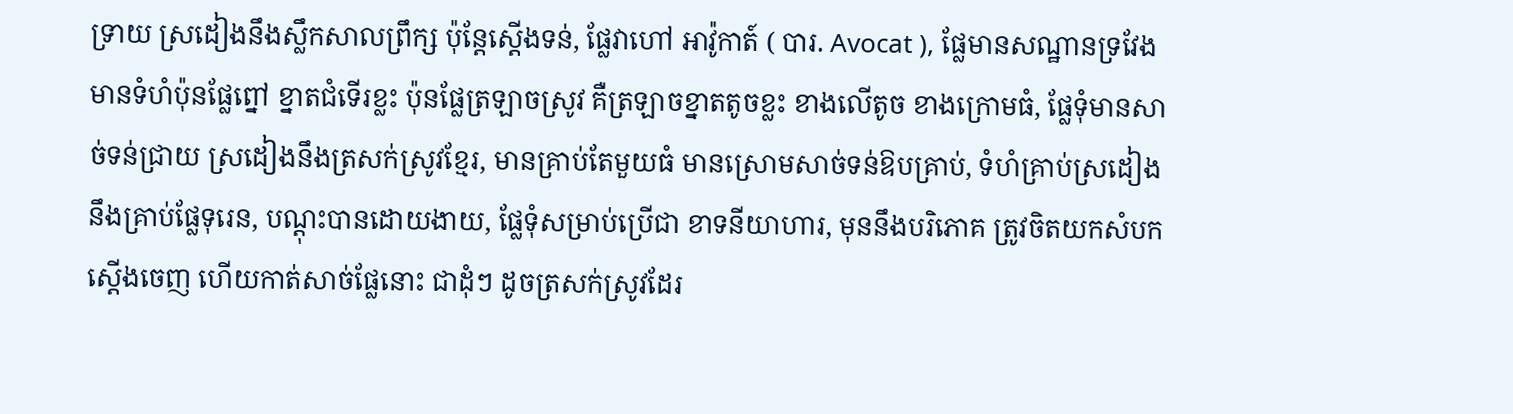ទ្រាយ ស្រដៀងនឹងស្លឹកសាលព្រឹក្ស ប៉ុន្តែស្ដើងទន់, ផ្លែវាហៅ អាវ៉ូកាត៍ ( បារ. Avocat ), ផ្លែមានសណ្ឋានទ្រវែង មានទំហំប៉ុនផ្លែព្នៅ ខ្នាតជំទើរខ្លះ ប៉ុនផ្លែត្រឡាចស្រូវ គឺត្រឡាចខ្នាតតូចខ្លះ ខាងលើតូច ខាងក្រោមធំ, ផ្លែទុំមានសាច់ទន់ជ្រាយ ស្រដៀងនឹងត្រសក់ស្រូវខ្មែរ, មានគ្រាប់តែមួយធំ មានស្រោមសាច់ទន់ឱបគ្រាប់, ទំហំគ្រាប់ស្រដៀងនឹងគ្រាប់ផ្លែទុរេន, បណ្ដុះបានដោយងាយ, ផ្លែទុំសម្រាប់ប្រើជា ខាទនីយាហារ, មុននឹងបរិភោគ ត្រូវចិតយកសំបកស្ដើងចេញ ហើយកាត់សាច់ផ្លែនោះ ជាដុំៗ ដូចត្រសក់ស្រូវដែរ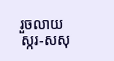រួចលាយស្ករ-សសុ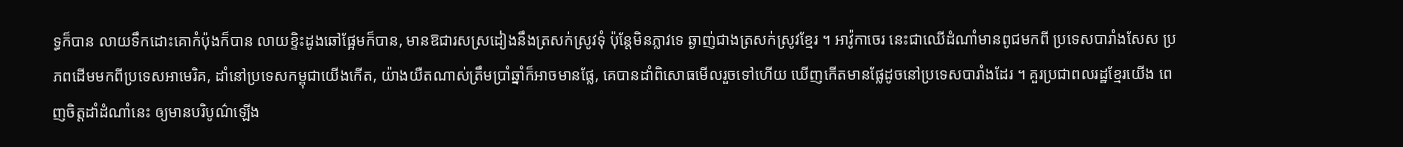ទ្ធក៏បាន លាយទឹកដោះគោកំប៉ុងក៏បាន លាយខ្ទិះដូងឆៅផ្អែមក៏បាន, មានឱជារសស្រដៀងនឹងត្រសក់ស្រូវទុំ ប៉ុន្តែមិនភ្លាវទេ ឆ្ងាញ់ជាងត្រសក់ស្រូវខ្មែរ ។ អាវ៉ូកាចេរ នេះជាឈើដំណាំមានពូជមកពី ប្រទេសបារាំងសែស ប្រភពដើមមកពីប្រទេសអាមេរិគ, ដាំនៅប្រទេសកម្ពុជាយើងកើត, យ៉ាងយឺតណាស់ត្រឹមប្រាំឆ្នាំក៏អាចមានផ្លែ, គេបានដាំពិសោធមើលរួចទៅហើយ ឃើញកើតមានផ្លែដូចនៅប្រទេសបារាំងដែរ ។ គួរប្រជាពលរដ្ឋខ្មែរយើង ពេញចិត្តដាំដំណាំនេះ ឲ្យមានបរិបូណ៌ឡើង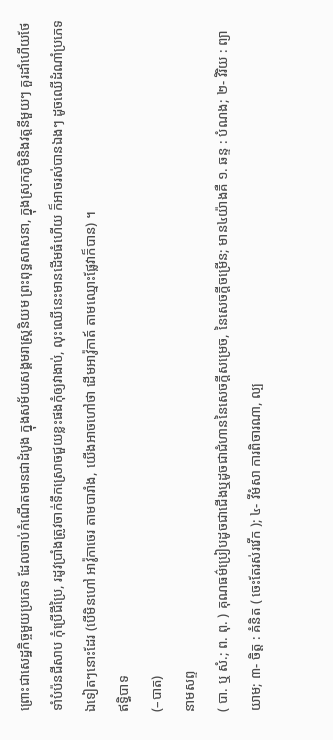ព្រោះជាសេដ្ឋកិច្ចមួយប្រភេទ ដែលចាប់កំណើតមានជាដំបូង ក្នុងសម័យសង្គមរាស្ត្រនិយម ព្រះពុទ្ធសាសនា, ក្នុងស្រុកភូមិនិងវត្តនីមួយៗ គួរដាំហើយថែទាំបំប៉នជីសាប កុំប្រើជីប្រៃ, រដូវប្រាំងត្រូវចាក់ទឹកស្រោចជួយខ្លះផងកុំឲ្យវាងាប់, លុះឈើនេះមានដើមធំហើយ ក៏អាចរស់បានឯងៗ ដូចឈើដំណាំប្រភេទឯទៀតៗនោះដែរ (បើមិនហៅ អាវ៉ូកាចេរ តាមបារាំង, យើងអាចហៅថា ដើមអាវ៉ូកាត៍ តាមឈ្មោះផ្លែវាក៏បាន) ។
ឥទ្ធិបាទ
(–បាត)
នាមសព្ទ
( បា. ឬ សំ.; ព. ពុ. ) គុណធម៌ប្រៀបដូចជាជើងឬដូចជាជំហាននៃសេចក្ដីសម្រេច, នៃសេចក្ដីចម្រើន; មាន៤យ៉ាងគឺ ១. ឆន្ទ : បំណង; ២- វិរិយ : ព្យាយាម; ៣- ចិត្ត : គំនិត ( ចេះតែរស់រវើក ); ៤- វីមំសា ការពិចារណា, ល្ប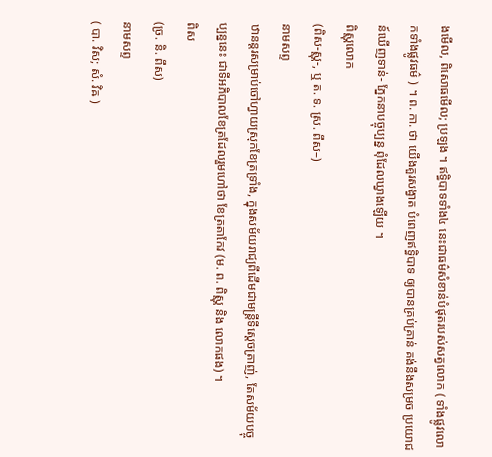ងមើល, ពិសោធមើល; ប្រឡង ។ ឥទ្ធិបាទទាំង៤ នេះជាធម៌សំខាន់បំផុតរបស់សត្វលោក ( ទាំងផ្លូវលោកទាំងផ្លូវធម៌ ) ។ ព. កា. ថា យើងគួរសង្វាត បំពេញឥទ្ធិបាទ ឲ្យបានគ្រប់គ្រាន់ គង់នឹងសម្រច ប្រយោជន៍ឃើញទាន់- ភ្នែកនាបច្ចុប្បន្ន ពុំដែលឃ្វាងឡើយ ។
ពិស្ណុលោក
(ពិស-ស្ណុ-, ឬ ត. ទ. ស្រ. ពឹស–)
នាមសព្ទ
ឋានន្តរសម្រាប់ចៅហ្វាយស្រុកខែត្រទ្រាំង, ក្នុងសម័យរាជ្យពីដើមជាមន្ត្រីទីស្ដេចត្រាញ់, តែសម័យបច្ចុប្បន្ននេះ ជាទីអភិបាលខែត្រដែលរួមហៅថា ខែត្រតាកែវ (ម. ព. ពិស្ណុ និង លោកផង) ។
ពិស
(ច្រ. និ. ពឹស)
នាមសព្ទ
( បា. វិស; សំ. វិឝ )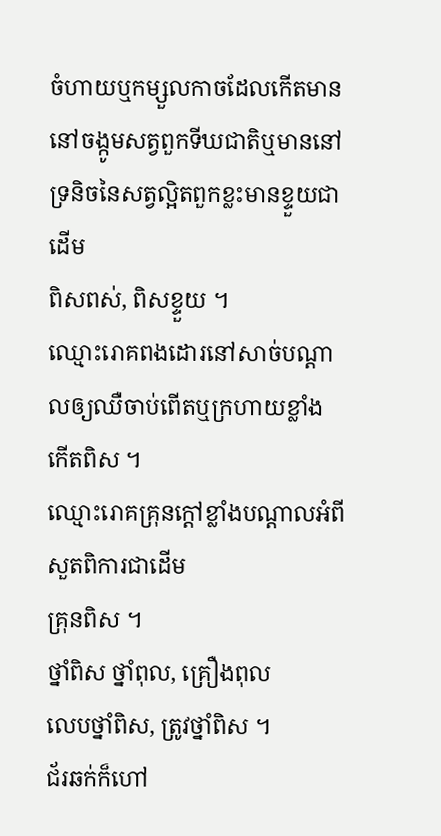ចំហាយឬកម្សួលកាចដែលកើតមាននៅចង្កូមសត្វពួកទីឃជាតិឬមាននៅទ្រនិចនៃសត្វល្អិតពួកខ្លះមានខ្ទួយជាដើម
ពិសពស់, ពិសខ្ទួយ ។
ឈ្មោះរោគពងដោរនៅសាច់បណ្តាលឲ្យឈឺចាប់ពើតឬក្រហាយខ្លាំង
កើតពិស ។
ឈ្មោះរោគគ្រុនក្ដៅខ្លាំងបណ្ដាលអំពីសួតពិការជាដើម
គ្រុនពិស ។
ថ្នាំពិស ថ្នាំពុល, គ្រឿងពុល
លេបថ្នាំពិស, ត្រូវថ្នាំពិស ។
ជ័រឆក់ក៏ហៅ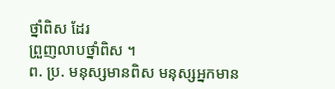ថ្នាំពិស ដែរ
ព្រួញលាបថ្នាំពិស ។
ព. ប្រ. មនុស្សមានពិស មនុស្សអ្នកមាន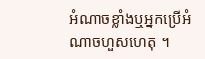អំណាចខ្លាំងឬអ្នកប្រើអំណាចហួសហេតុ ។